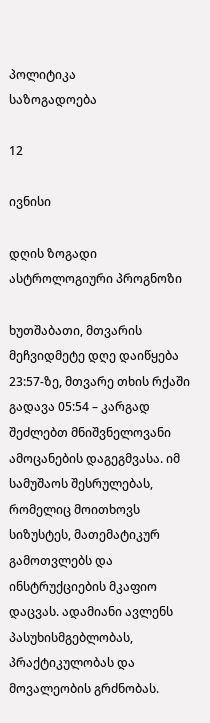პოლიტიკა
საზოგადოება

12

ივნისი

დღის ზოგადი ასტროლოგიური პროგნოზი

ხუთშაბათი, მთვარის მეჩვიდმეტე დღე დაიწყება 23:57-ზე, მთვარე თხის რქაში გადავა 05:54 – კარგად შეძლებთ მნიშვნელოვანი ამოცანების დაგეგმვასა. იმ სამუშაოს შესრულებას, რომელიც მოითხოვს სიზუსტეს, მათემატიკურ გამოთვლებს და ინსტრუქციების მკაფიო დაცვას. ადამიანი ავლენს პასუხისმგებლობას, პრაქტიკულობას და მოვალეობის გრძნობას.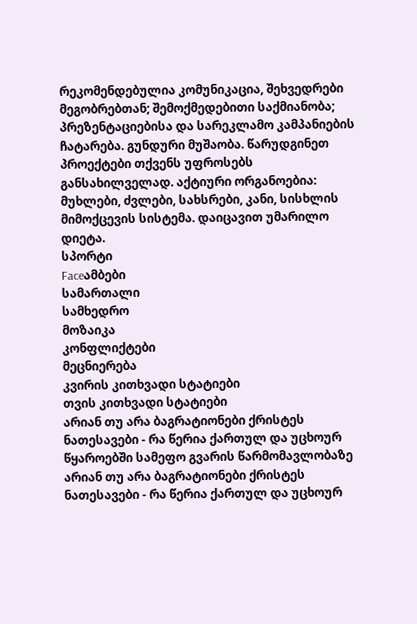რეკომენდებულია კომუნიკაცია, შეხვედრები მეგობრებთან; შემოქმედებითი საქმიანობა; პრეზენტაციებისა და სარეკლამო კამპანიების ჩატარება. გუნდური მუშაობა. წარუდგინეთ პროექტები თქვენს უფროსებს განსახილველად. აქტიური ორგანოებია: მუხლები, ძვლები, სახსრები, კანი, სისხლის მიმოქცევის სისტემა. დაიცავით უმარილო დიეტა.
სპორტი
Faceამბები
სამართალი
სამხედრო
მოზაიკა
კონფლიქტები
მეცნიერება
კვირის კითხვადი სტატიები
თვის კითხვადი სტატიები
არიან თუ არა ბაგრატიონები ქრისტეს ნათესავები - რა წერია ქართულ და უცხოურ წყაროებში სამეფო გვარის წარმომავლობაზე
არიან თუ არა ბაგრატიონები ქრისტეს ნათესავები - რა წერია ქართულ და უცხოურ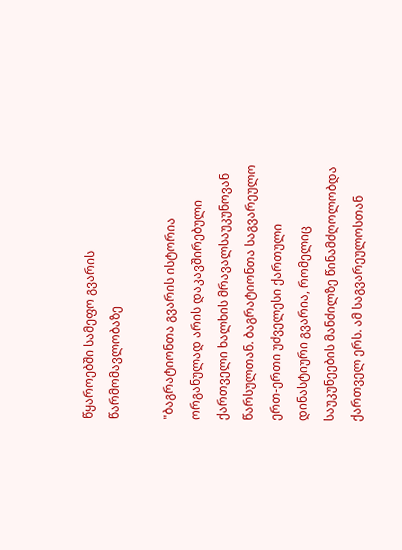წყაროებში სამეფო გვარის წარმომავლობაზე

"ბაგრატიონთა გვარის ისტორია ორგანულად არის დაკავშირებული ქართველი ხალხის მრავალსაუკუნოვან წარსულთან. ბაგრატიონთა საგვარეულო ერთ-ერთი უძველესი ქართული დინასტიური გვარია, რომელიც საუკუნეების მანძილზე წინამძღოლობდა ქართველ ერს. ამ საგვარეულოსთან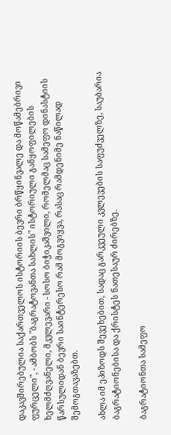დაკავშირებულია საქართველოს ისტორიის ბევრი ბრწყინვალე და მოწამებრივი ფურცელი", - ამბობს "ბაგრატოვანთა სახლის" ისტორიული განყოფილების ხელმძღვანელი, მკვლევარი - სოსო ბიჭიკაშვილი, რომელმაც სამეფო დინასტიის წარსულიდან ბევრი საინტერესო რამ მოგვიყვა, რასაც რამდენიმე ნაწილად შემოგთავაზებთ.

ახლა იმ ეპიზოდს შევეხებით, სადაც გარკვეული კვლევების საფუძველზე, საუბარია ბაგრატიონებისა და ქრისტეს ნათესაურ ძირებზე.

ბაგრატიონთა სამეფო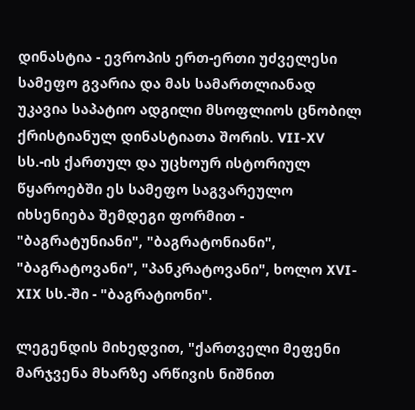დინასტია - ევროპის ერთ-ერთი უძველესი სამეფო გვარია და მას სამართლიანად უკავია საპატიო ადგილი მსოფლიოს ცნობილ ქრისტიანულ დინასტიათა შორის. VII-XV სს.-ის ქართულ და უცხოურ ისტორიულ წყაროებში ეს სამეფო საგვარეულო იხსენიება შემდეგი ფორმით - "ბაგრატუნიანი", "ბაგრატონიანი", "ბაგრატოვანი", "პანკრატოვანი", ხოლო XVI-XIX სს.-ში - "ბაგრატიონი".

ლეგენდის მიხედვით, "ქართველი მეფენი მარჯვენა მხარზე არწივის ნიშნით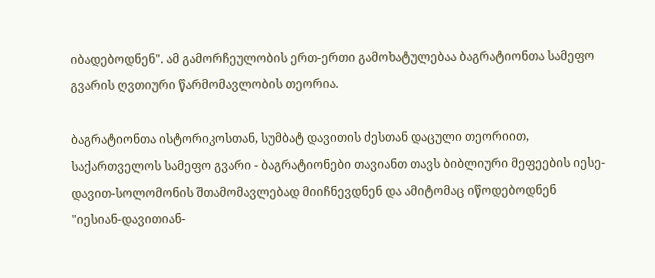იბადებოდნენ". ამ გამორჩეულობის ერთ-ერთი გამოხატულებაა ბაგრატიონთა სამეფო გვარის ღვთიური წარმომავლობის თეორია.

ბაგრატიონთა ისტორიკოსთან, სუმბატ დავითის ძესთან დაცული თეორიით, საქართველოს სამეფო გვარი - ბაგრატიონები თავიანთ თავს ბიბლიური მეფეების იესე-დავით-სოლომონის შთამომავლებად მიიჩნევდნენ და ამიტომაც იწოდებოდნენ "იესიან-დავითიან-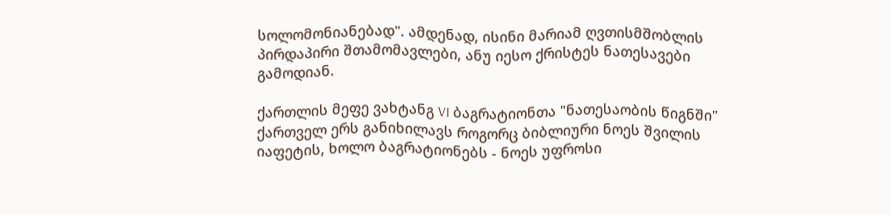სოლომონიანებად". ამდენად, ისინი მარიამ ღვთისმშობლის პირდაპირი შთამომავლები, ანუ იესო ქრისტეს ნათესავები გამოდიან.

ქართლის მეფე ვახტანგ VI ბაგრატიონთა "ნათესაობის წიგნში" ქართველ ერს განიხილავს როგორც ბიბლიური ნოეს შვილის იაფეტის, ხოლო ბაგრატიონებს - ნოეს უფროსი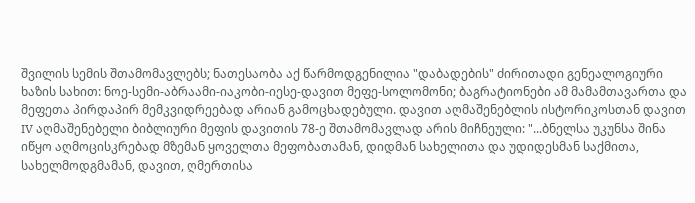შვილის სემის შთამომავლებს; ნათესაობა აქ წარმოდგენილია "დაბადების" ძირითადი გენეალოგიური ხაზის სახით: ნოე-სემი-აბრაამი-იაკობი-იესე-დავით მეფე-სოლომონი; ბაგრატიონები ამ მამამთავართა და მეფეთა პირდაპირ მემკვიდრეებად არიან გამოცხადებული. დავით აღმაშენებლის ისტორიკოსთან დავით IV აღმაშენებელი ბიბლიური მეფის დავითის 78-ე შთამომავლად არის მიჩნეული: "...ბნელსა უკუნსა შინა იწყო აღმოცისკრებად მზემან ყოველთა მეფობათამან, დიდმან სახელითა და უდიდესმან საქმითა, სახელმოდგმამან, დავით, ღმერთისა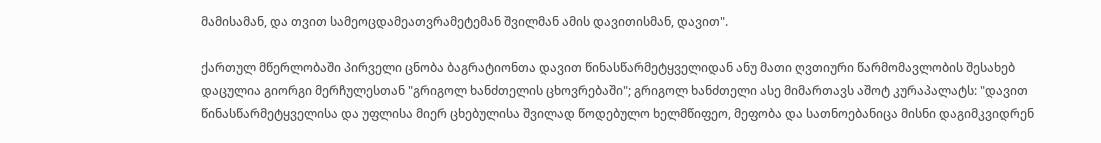მამისამან, და თვით სამეოცდამეათვრამეტემან შვილმან ამის დავითისმან, დავით".

ქართულ მწერლობაში პირველი ცნობა ბაგრატიონთა დავით წინასწარმეტყველიდან ანუ მათი ღვთიური წარმომავლობის შესახებ დაცულია გიორგი მერჩულესთან "გრიგოლ ხანძთელის ცხოვრებაში"; გრიგოლ ხანძთელი ასე მიმართავს აშოტ კურაპალატს: "დავით წინასწარმეტყველისა და უფლისა მიერ ცხებულისა შვილად წოდებულო ხელმწიფეო, მეფობა და სათნოებანიცა მისნი დაგიმკვიდრენ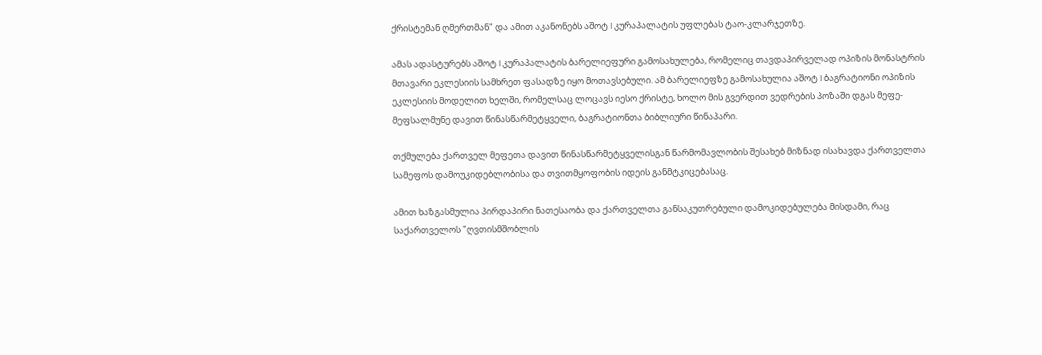ქრისტემან ღმერთმან" და ამით აკანონებს აშოტ I კურაპალატის უფლებას ტაო-კლარჯეთზე.

ამას ადასტურებს აშოტ I კურაპალატის ბარელიეფური გამოსახულება, რომელიც თავდაპირველად ოპიზის მონასტრის მთავარი ეკლესიის სამხრეთ ფასადზე იყო მოთავსებული. ამ ბარელიეფზე გამოსახულია აშოტ I ბაგრატიონი ოპიზის ეკლესიის მოდელით ხელში, რომელსაც ლოცავს იესო ქრისტე, ხოლო მის გვერდით ვედრების პოზაში დგას მეფე-მეფსალმუნე დავით წინასწარმეტყველი, ბაგრატიონთა ბიბლიური წინაპარი.

თქმულება ქართველ მეფეთა დავით წინასწარმეტყველისგან წარმომავლობის შესახებ მიზნად ისახავდა ქართველთა სამეფოს დამოუკიდებლობისა და თვითმყოფობის იდეის განმტკიცებასაც.

ამით ხაზგასმულია პირდაპირი ნათესაობა და ქართველთა განსაკუთრებული დამოკიდებულება მისდამი, რაც საქართველოს "ღვთისმშობლის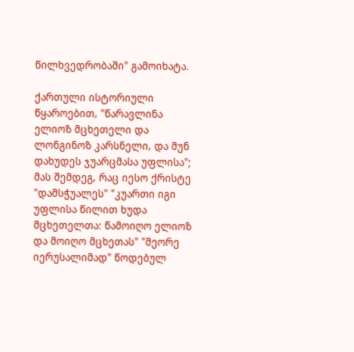წილხვედრობაში" გამოიხატა.

ქართული ისტორიული წყაროებით, "წარავლინა ელიოზ მცხეთელი და ლონგინოზ კარსნელი, და მუნ დახუდეს ჯუარცმასა უფლისა"; მას შემდეგ, რაც იესო ქრისტე "დამსჭუალეს" "კუართი იგი უფლისა წილით ხუდა მცხეთელთა: წამოიღო ელიოზ და მოიღო მცხეთას" "მეორე იერუსალიმად" წოდებულ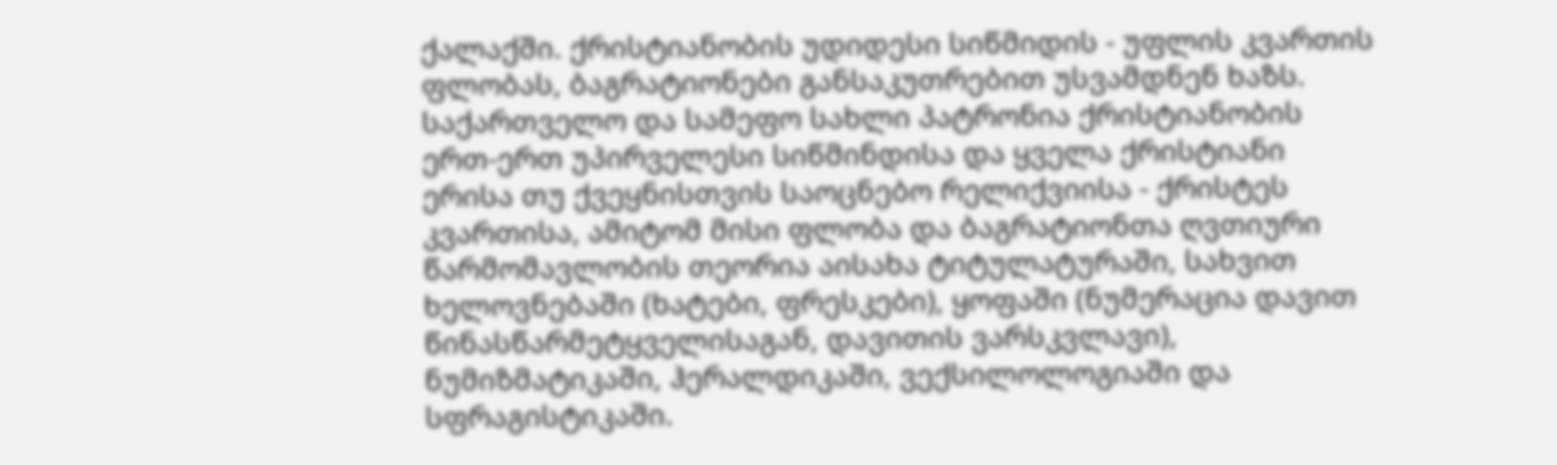ქალაქში. ქრისტიანობის უდიდესი სიწმიდის - უფლის კვართის ფლობას, ბაგრატიონები განსაკუთრებით უსვამდნენ ხაზს. საქართველო და სამეფო სახლი პატრონია ქრისტიანობის ერთ-ერთ უპირველესი სიწმინდისა და ყველა ქრისტიანი ერისა თუ ქვეყნისთვის საოცნებო რელიქვიისა - ქრისტეს კვართისა, ამიტომ მისი ფლობა და ბაგრატიონთა ღვთიური წარმომავლობის თეორია აისახა ტიტულატურაში, სახვით ხელოვნებაში (ხატები, ფრესკები), ყოფაში (ნუმერაცია დავით წინასწარმეტყველისაგან, დავითის ვარსკვლავი), ნუმიზმატიკაში, ჰერალდიკაში, ვექსილოლოგიაში და სფრაგისტიკაში.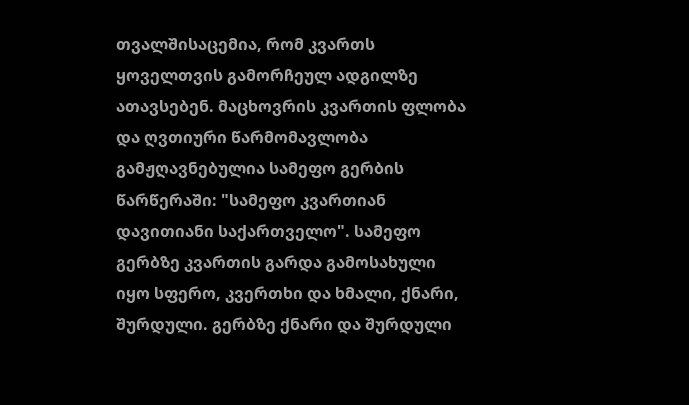თვალშისაცემია, რომ კვართს ყოველთვის გამორჩეულ ადგილზე ათავსებენ. მაცხოვრის კვართის ფლობა და ღვთიური წარმომავლობა გამჟღავნებულია სამეფო გერბის წარწერაში: "სამეფო კვართიან დავითიანი საქართველო". სამეფო გერბზე კვართის გარდა გამოსახული იყო სფერო, კვერთხი და ხმალი, ქნარი, შურდული. გერბზე ქნარი და შურდული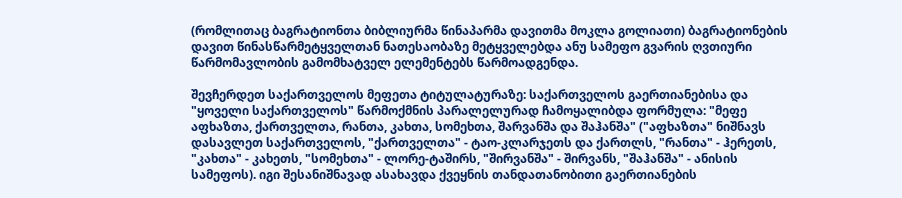(რომლითაც ბაგრატიონთა ბიბლიურმა წინაპარმა დავითმა მოკლა გოლიათი) ბაგრატიონების დავით წინასწარმეტყველთან ნათესაობაზე მეტყველებდა ანუ სამეფო გვარის ღვთიური წარმომავლობის გამომხატველ ელემენტებს წარმოადგენდა.

შევჩერდეთ საქართველოს მეფეთა ტიტულატურაზე: საქართველოს გაერთიანებისა და "ყოველი საქართველოს" წარმოქმნის პარალელურად ჩამოყალიბდა ფორმულა: "მეფე აფხაზთა, ქართველთა, რანთა, კახთა, სომეხთა, შარვანშა და შაჰანშა" ("აფხაზთა" ნიშნავს დასავლეთ საქართველოს, "ქართველთა" - ტაო-კლარჯეთს და ქართლს, "რანთა" - ჰერეთს, "კახთა" - კახეთს, "სომეხთა" - ლორე-ტაშირს, "შირვანშა" - შირვანს, "შაჰანშა" - ანისის სამეფოს). იგი შესანიშნავად ასახავდა ქვეყნის თანდათანობითი გაერთიანების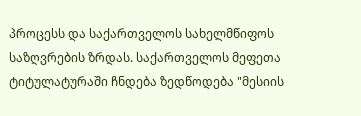პროცესს და საქართველოს სახელმწიფოს საზღვრების ზრდას. საქართველოს მეფეთა ტიტულატურაში ჩნდება ზედწოდება "მესიის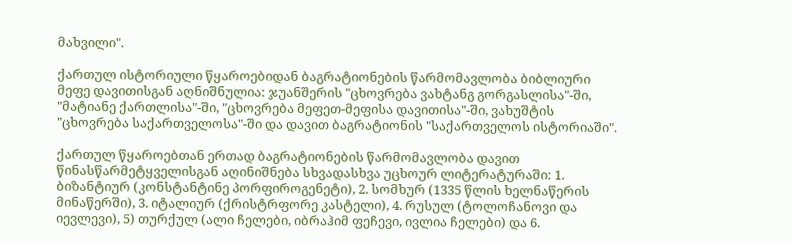მახვილი".

ქართულ ისტორიული წყაროებიდან ბაგრატიონების წარმომავლობა ბიბლიური მეფე დავითისგან აღნიშნულია: ჯუანშერის "ცხოვრება ვახტანგ გორგასლისა"-ში, "მატიანე ქართლისა"-ში, "ცხოვრება მეფეთ-მეფისა დავითისა"-ში, ვახუშტის "ცხოვრება საქართველოსა"-ში და დავით ბაგრატიონის "საქართველოს ისტორიაში".

ქართულ წყაროებთან ერთად ბაგრატიონების წარმომავლობა დავით წინასწარმეტყველისგან აღინიშნება სხვადასხვა უცხოურ ლიტერატურაში: 1. ბიზანტიურ (კონსტანტინე პორფიროგენეტი), 2. სომხურ (1335 წლის ხელნაწერის მინაწერში), 3. იტალიურ (ქრისტრფორე კასტელი), 4. რუსულ (ტოლოჩანოვი და იევლევი), 5) თურქულ (ალი ჩელები, იბრაჰიმ ფეჩევი, ივლია ჩელები) და 6.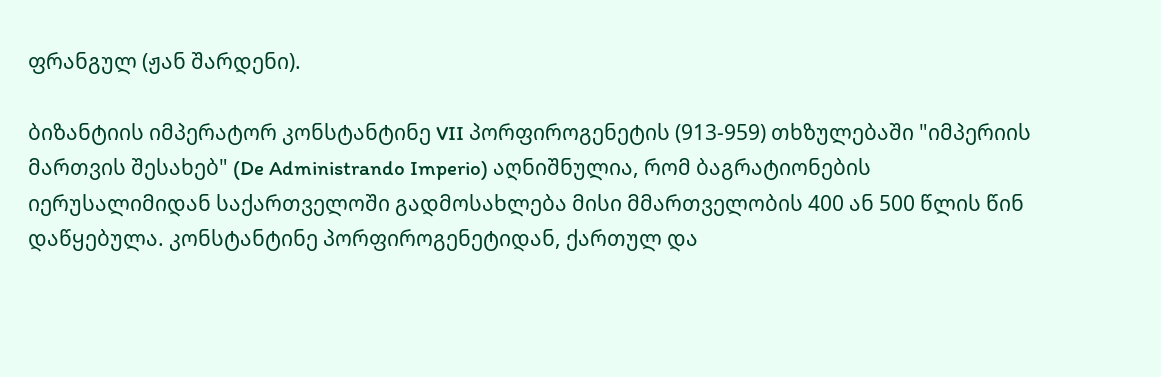ფრანგულ (ჟან შარდენი).

ბიზანტიის იმპერატორ კონსტანტინე VII პორფიროგენეტის (913-959) თხზულებაში "იმპერიის მართვის შესახებ" (De Administrando Imperio) აღნიშნულია, რომ ბაგრატიონების იერუსალიმიდან საქართველოში გადმოსახლება მისი მმართველობის 400 ან 500 წლის წინ დაწყებულა. კონსტანტინე პორფიროგენეტიდან, ქართულ და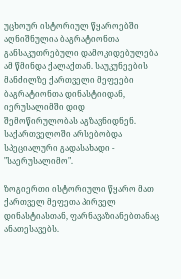უცხოურ ისტორიულ წყაროებში აღნიშნულია ბაგრატიონთა განსაკუთრებული დამოკიდებულება ამ წმინდა ქალაქთან. საუკუნეების მანძილზე ქართველი მეფეები ბაგრატიონთა დინასტიიდან, იერუსალიმში დიდ შემოწირულობას აგზავნიდნენ. საქართველოში არსებობდა სპეციალური გადასახადი - "საერუსალიმო".

ზოგიერთი ისტორიული წყარო მათ ქართველ მეფეთა პირველ დინასტიასთან, ფარნავაზიანებთანაც ანათესავებს.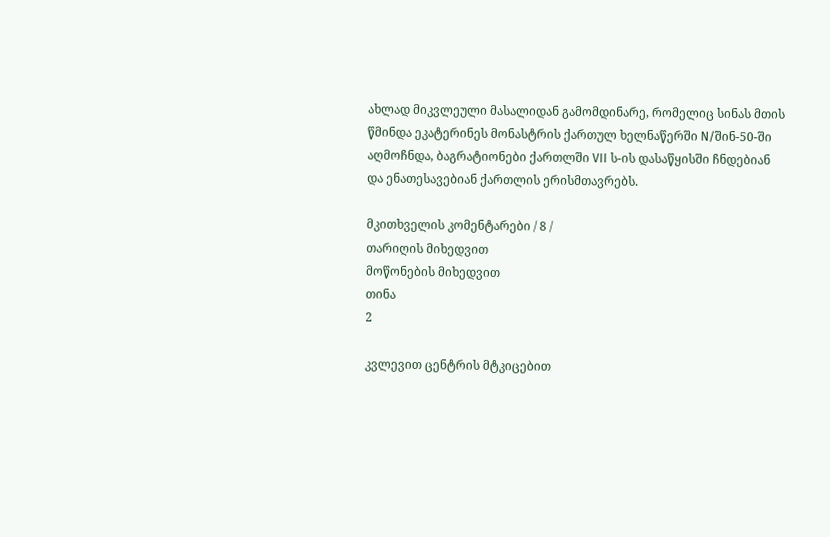ახლად მიკვლეული მასალიდან გამომდინარე, რომელიც სინას მთის წმინდა ეკატერინეს მონასტრის ქართულ ხელნაწერში N/შინ-50-ში აღმოჩნდა, ბაგრატიონები ქართლში VII ს-ის დასაწყისში ჩნდებიან და ენათესავებიან ქართლის ერისმთავრებს.

მკითხველის კომენტარები / 8 /
თარიღის მიხედვით
მოწონების მიხედვით
თინა
2

კვლევით ცენტრის მტკიცებით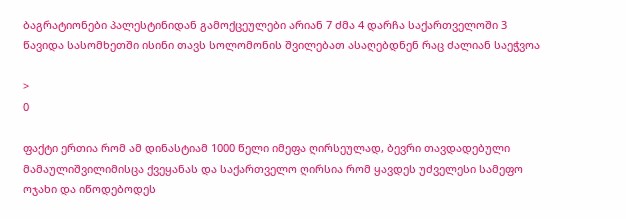ბაგრატიონები პალესტინიდან გამოქცეულები არიან 7 ძმა 4 დარჩა საქართველოში 3 წავიდა სასომხეთში ისინი თავს სოლომონის შვილებათ ასაღებდნენ რაც ძალიან საეჭვოა

>
0

ფაქტი ერთია რომ ამ დინასტიამ 1000 წელი იმეფა ღირსეულად, ბევრი თავდადებული მამაულიშვილიმისცა ქვეყანას და საქართველო ღირსია რომ ყავდეს უძველესი სამეფო ოჯახი და იწოდებოდეს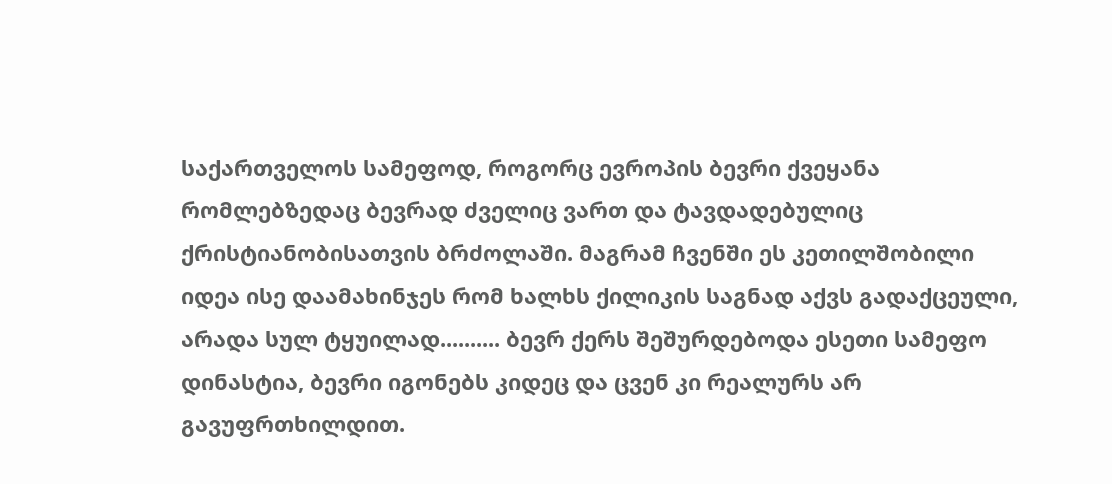საქართველოს სამეფოდ, როგორც ევროპის ბევრი ქვეყანა რომლებზედაც ბევრად ძველიც ვართ და ტავდადებულიც ქრისტიანობისათვის ბრძოლაში. მაგრამ ჩვენში ეს კეთილშობილი იდეა ისე დაამახინჯეს რომ ხალხს ქილიკის საგნად აქვს გადაქცეული, არადა სულ ტყუილად.......... ბევრ ქერს შეშურდებოდა ესეთი სამეფო დინასტია, ბევრი იგონებს კიდეც და ცვენ კი რეალურს არ გავუფრთხილდით.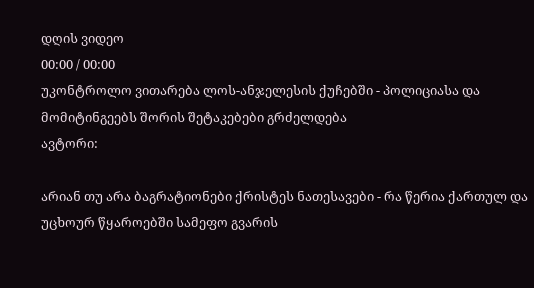დღის ვიდეო
00:00 / 00:00
უკონტროლო ვითარება ლოს-ანჯელესის ქუჩებში - პოლიციასა და მომიტინგეებს შორის შეტაკებები გრძელდება
ავტორი:

არიან თუ არა ბაგრატიონები ქრისტეს ნათესავები - რა წერია ქართულ და უცხოურ წყაროებში სამეფო გვარის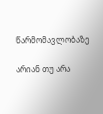წარმომავლობაზე

არიან თუ არა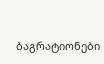ბაგრატიონები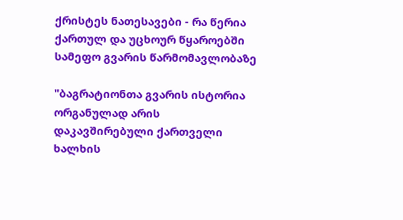ქრისტეს ნათესავები - რა წერია ქართულ და უცხოურ წყაროებში სამეფო გვარის წარმომავლობაზე

"ბაგრატიონთა გვარის ისტორია ორგანულად არის დაკავშირებული ქართველი ხალხის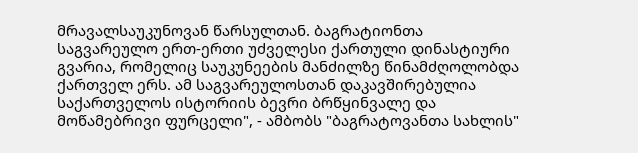მრავალსაუკუნოვან წარსულთან. ბაგრატიონთა საგვარეულო ერთ-ერთი უძველესი ქართული დინასტიური გვარია, რომელიც საუკუნეების მანძილზე წინამძღოლობდა ქართველ ერს. ამ საგვარეულოსთან დაკავშირებულია საქართველოს ისტორიის ბევრი ბრწყინვალე და მოწამებრივი ფურცელი", - ამბობს "ბაგრატოვანთა სახლის"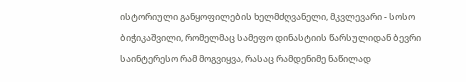ისტორიული განყოფილების ხელმძღვანელი, მკვლევარი - სოსო ბიჭიკაშვილი, რომელმაც სამეფო დინასტიის წარსულიდან ბევრი საინტერესო რამ მოგვიყვა, რასაც რამდენიმე ნაწილად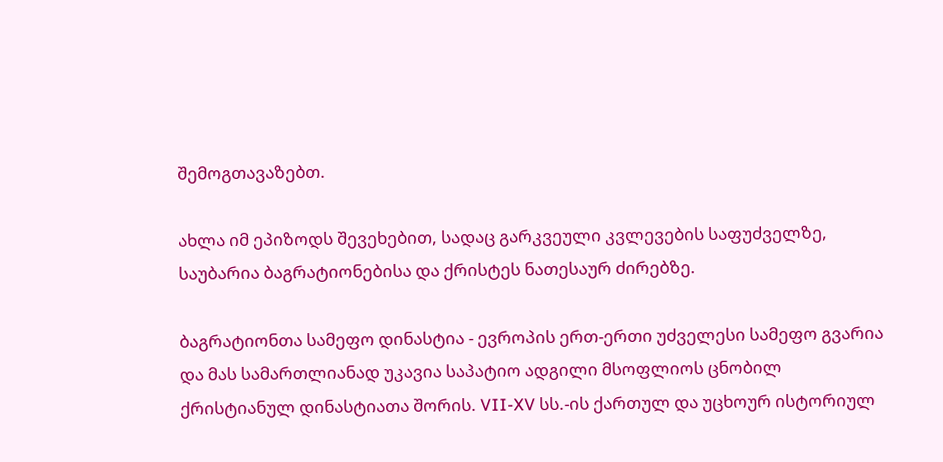შემოგთავაზებთ.

ახლა იმ ეპიზოდს შევეხებით, სადაც გარკვეული კვლევების საფუძველზე, საუბარია ბაგრატიონებისა და ქრისტეს ნათესაურ ძირებზე.

ბაგრატიონთა სამეფო დინასტია - ევროპის ერთ-ერთი უძველესი სამეფო გვარია და მას სამართლიანად უკავია საპატიო ადგილი მსოფლიოს ცნობილ ქრისტიანულ დინასტიათა შორის. VII-XV სს.-ის ქართულ და უცხოურ ისტორიულ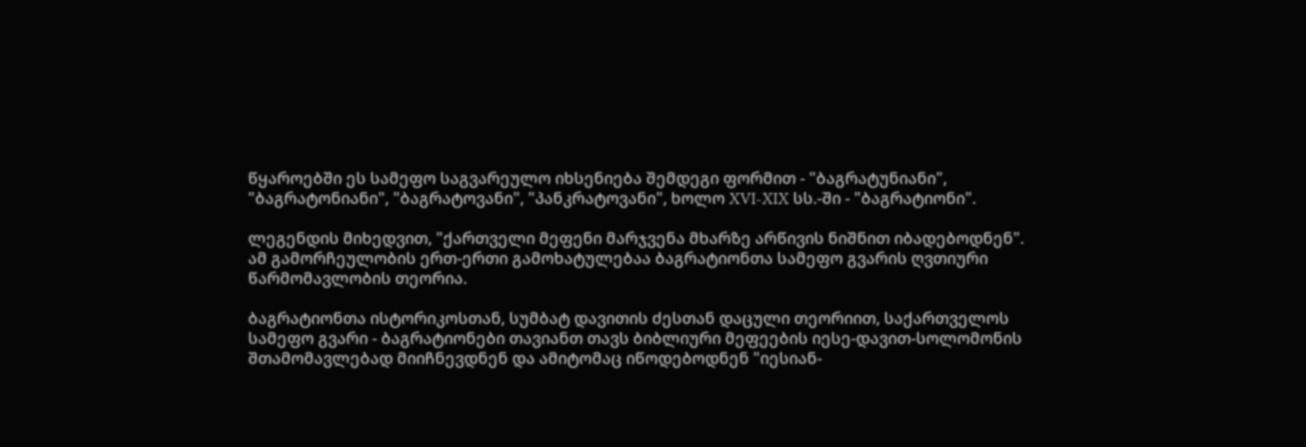წყაროებში ეს სამეფო საგვარეულო იხსენიება შემდეგი ფორმით - "ბაგრატუნიანი", "ბაგრატონიანი", "ბაგრატოვანი", "პანკრატოვანი", ხოლო XVI-XIX სს.-ში - "ბაგრატიონი".

ლეგენდის მიხედვით, "ქართველი მეფენი მარჯვენა მხარზე არწივის ნიშნით იბადებოდნენ". ამ გამორჩეულობის ერთ-ერთი გამოხატულებაა ბაგრატიონთა სამეფო გვარის ღვთიური წარმომავლობის თეორია.

ბაგრატიონთა ისტორიკოსთან, სუმბატ დავითის ძესთან დაცული თეორიით, საქართველოს სამეფო გვარი - ბაგრატიონები თავიანთ თავს ბიბლიური მეფეების იესე-დავით-სოლომონის შთამომავლებად მიიჩნევდნენ და ამიტომაც იწოდებოდნენ "იესიან-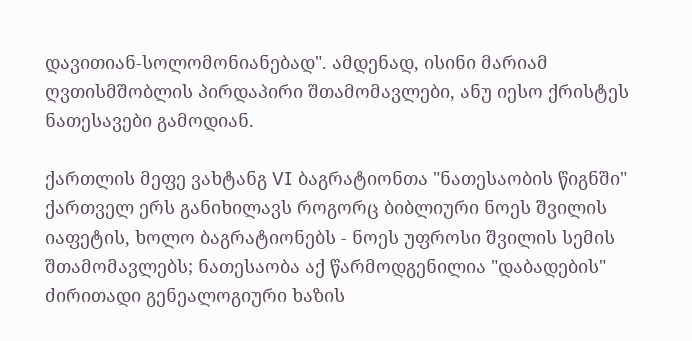დავითიან-სოლომონიანებად". ამდენად, ისინი მარიამ ღვთისმშობლის პირდაპირი შთამომავლები, ანუ იესო ქრისტეს ნათესავები გამოდიან.

ქართლის მეფე ვახტანგ VI ბაგრატიონთა "ნათესაობის წიგნში" ქართველ ერს განიხილავს როგორც ბიბლიური ნოეს შვილის იაფეტის, ხოლო ბაგრატიონებს - ნოეს უფროსი შვილის სემის შთამომავლებს; ნათესაობა აქ წარმოდგენილია "დაბადების" ძირითადი გენეალოგიური ხაზის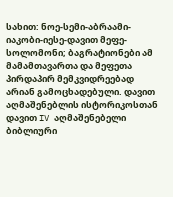სახით: ნოე-სემი-აბრაამი-იაკობი-იესე-დავით მეფე-სოლომონი; ბაგრატიონები ამ მამამთავართა და მეფეთა პირდაპირ მემკვიდრეებად არიან გამოცხადებული. დავით აღმაშენებლის ისტორიკოსთან დავით IV აღმაშენებელი ბიბლიური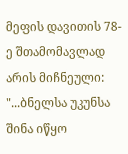მეფის დავითის 78-ე შთამომავლად არის მიჩნეული: "...ბნელსა უკუნსა შინა იწყო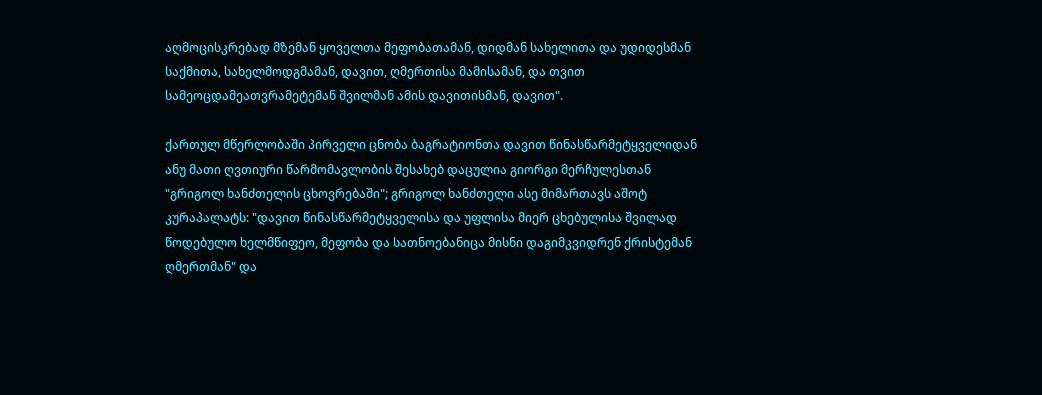აღმოცისკრებად მზემან ყოველთა მეფობათამან, დიდმან სახელითა და უდიდესმან საქმითა, სახელმოდგმამან, დავით, ღმერთისა მამისამან, და თვით სამეოცდამეათვრამეტემან შვილმან ამის დავითისმან, დავით".

ქართულ მწერლობაში პირველი ცნობა ბაგრატიონთა დავით წინასწარმეტყველიდან ანუ მათი ღვთიური წარმომავლობის შესახებ დაცულია გიორგი მერჩულესთან "გრიგოლ ხანძთელის ცხოვრებაში"; გრიგოლ ხანძთელი ასე მიმართავს აშოტ კურაპალატს: "დავით წინასწარმეტყველისა და უფლისა მიერ ცხებულისა შვილად წოდებულო ხელმწიფეო, მეფობა და სათნოებანიცა მისნი დაგიმკვიდრენ ქრისტემან ღმერთმან" და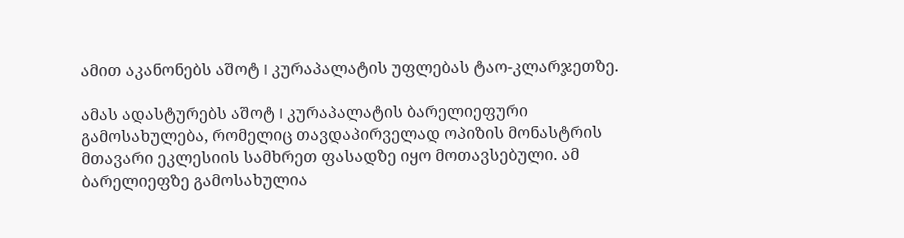ამით აკანონებს აშოტ I კურაპალატის უფლებას ტაო-კლარჯეთზე.

ამას ადასტურებს აშოტ I კურაპალატის ბარელიეფური გამოსახულება, რომელიც თავდაპირველად ოპიზის მონასტრის მთავარი ეკლესიის სამხრეთ ფასადზე იყო მოთავსებული. ამ ბარელიეფზე გამოსახულია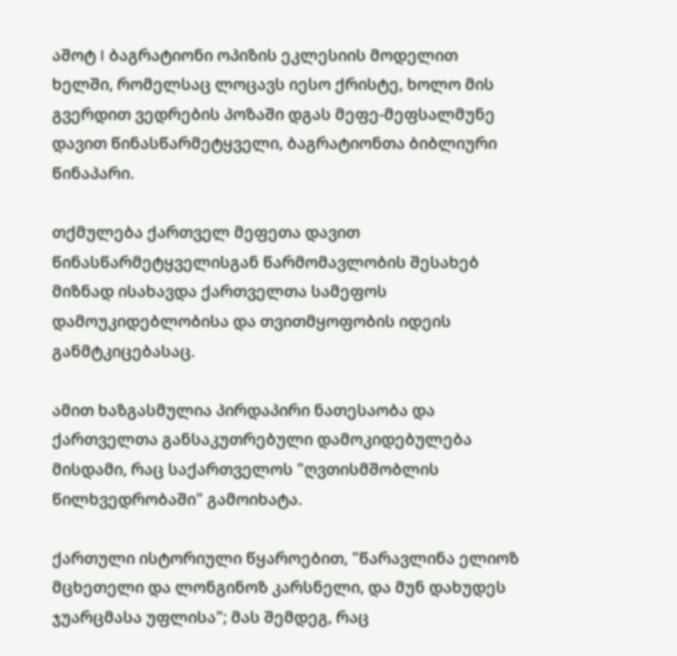აშოტ I ბაგრატიონი ოპიზის ეკლესიის მოდელით ხელში, რომელსაც ლოცავს იესო ქრისტე, ხოლო მის გვერდით ვედრების პოზაში დგას მეფე-მეფსალმუნე დავით წინასწარმეტყველი, ბაგრატიონთა ბიბლიური წინაპარი.

თქმულება ქართველ მეფეთა დავით წინასწარმეტყველისგან წარმომავლობის შესახებ მიზნად ისახავდა ქართველთა სამეფოს დამოუკიდებლობისა და თვითმყოფობის იდეის განმტკიცებასაც.

ამით ხაზგასმულია პირდაპირი ნათესაობა და ქართველთა განსაკუთრებული დამოკიდებულება მისდამი, რაც საქართველოს "ღვთისმშობლის წილხვედრობაში" გამოიხატა.

ქართული ისტორიული წყაროებით, "წარავლინა ელიოზ მცხეთელი და ლონგინოზ კარსნელი, და მუნ დახუდეს ჯუარცმასა უფლისა"; მას შემდეგ, რაც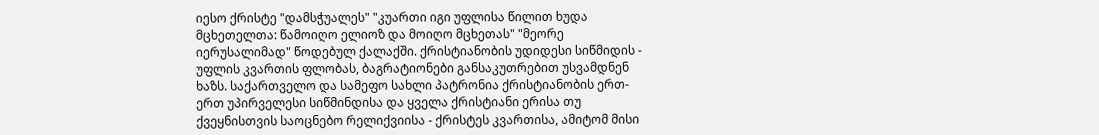იესო ქრისტე "დამსჭუალეს" "კუართი იგი უფლისა წილით ხუდა მცხეთელთა: წამოიღო ელიოზ და მოიღო მცხეთას" "მეორე იერუსალიმად" წოდებულ ქალაქში. ქრისტიანობის უდიდესი სიწმიდის - უფლის კვართის ფლობას, ბაგრატიონები განსაკუთრებით უსვამდნენ ხაზს. საქართველო და სამეფო სახლი პატრონია ქრისტიანობის ერთ-ერთ უპირველესი სიწმინდისა და ყველა ქრისტიანი ერისა თუ ქვეყნისთვის საოცნებო რელიქვიისა - ქრისტეს კვართისა, ამიტომ მისი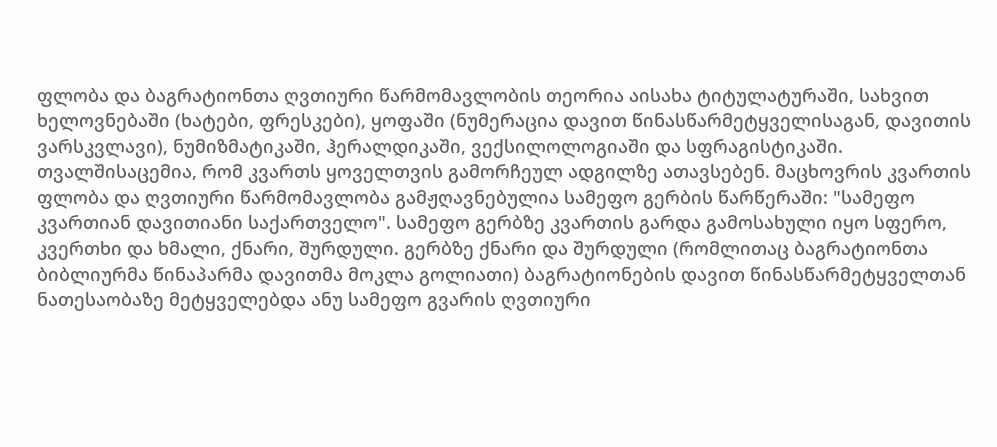ფლობა და ბაგრატიონთა ღვთიური წარმომავლობის თეორია აისახა ტიტულატურაში, სახვით ხელოვნებაში (ხატები, ფრესკები), ყოფაში (ნუმერაცია დავით წინასწარმეტყველისაგან, დავითის ვარსკვლავი), ნუმიზმატიკაში, ჰერალდიკაში, ვექსილოლოგიაში და სფრაგისტიკაში. თვალშისაცემია, რომ კვართს ყოველთვის გამორჩეულ ადგილზე ათავსებენ. მაცხოვრის კვართის ფლობა და ღვთიური წარმომავლობა გამჟღავნებულია სამეფო გერბის წარწერაში: "სამეფო კვართიან დავითიანი საქართველო". სამეფო გერბზე კვართის გარდა გამოსახული იყო სფერო, კვერთხი და ხმალი, ქნარი, შურდული. გერბზე ქნარი და შურდული (რომლითაც ბაგრატიონთა ბიბლიურმა წინაპარმა დავითმა მოკლა გოლიათი) ბაგრატიონების დავით წინასწარმეტყველთან ნათესაობაზე მეტყველებდა ანუ სამეფო გვარის ღვთიური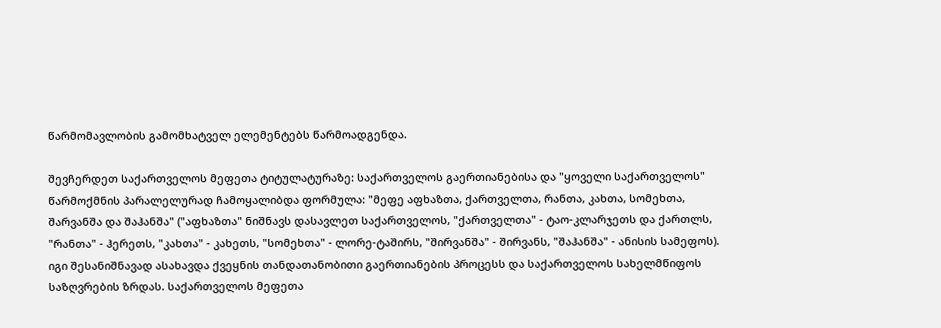წარმომავლობის გამომხატველ ელემენტებს წარმოადგენდა.

შევჩერდეთ საქართველოს მეფეთა ტიტულატურაზე: საქართველოს გაერთიანებისა და "ყოველი საქართველოს" წარმოქმნის პარალელურად ჩამოყალიბდა ფორმულა: "მეფე აფხაზთა, ქართველთა, რანთა, კახთა, სომეხთა, შარვანშა და შაჰანშა" ("აფხაზთა" ნიშნავს დასავლეთ საქართველოს, "ქართველთა" - ტაო-კლარჯეთს და ქართლს, "რანთა" - ჰერეთს, "კახთა" - კახეთს, "სომეხთა" - ლორე-ტაშირს, "შირვანშა" - შირვანს, "შაჰანშა" - ანისის სამეფოს). იგი შესანიშნავად ასახავდა ქვეყნის თანდათანობითი გაერთიანების პროცესს და საქართველოს სახელმწიფოს საზღვრების ზრდას. საქართველოს მეფეთა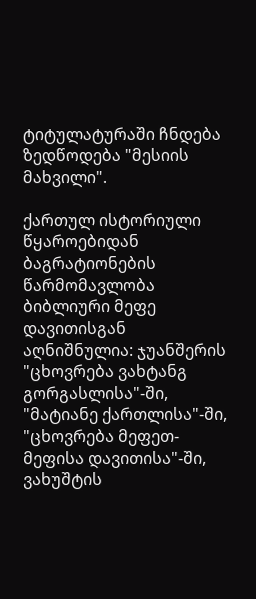ტიტულატურაში ჩნდება ზედწოდება "მესიის მახვილი".

ქართულ ისტორიული წყაროებიდან ბაგრატიონების წარმომავლობა ბიბლიური მეფე დავითისგან აღნიშნულია: ჯუანშერის "ცხოვრება ვახტანგ გორგასლისა"-ში, "მატიანე ქართლისა"-ში, "ცხოვრება მეფეთ-მეფისა დავითისა"-ში, ვახუშტის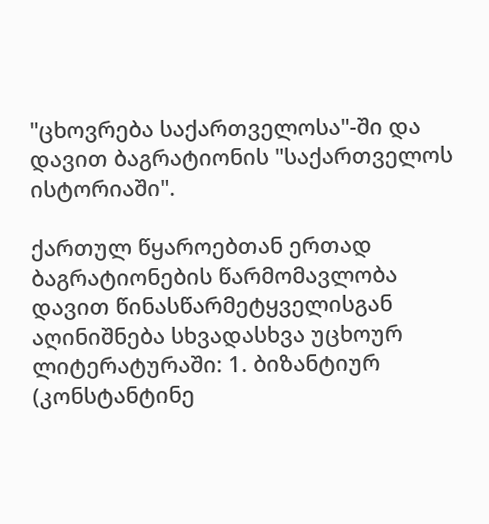"ცხოვრება საქართველოსა"-ში და დავით ბაგრატიონის "საქართველოს ისტორიაში".

ქართულ წყაროებთან ერთად ბაგრატიონების წარმომავლობა დავით წინასწარმეტყველისგან აღინიშნება სხვადასხვა უცხოურ ლიტერატურაში: 1. ბიზანტიურ (კონსტანტინე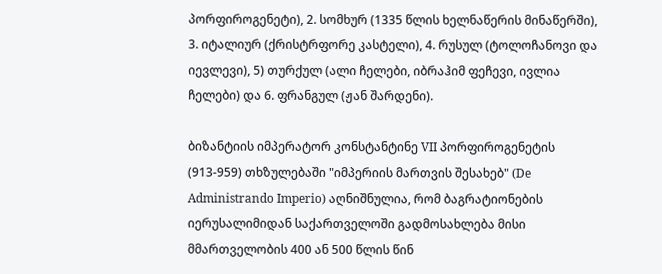პორფიროგენეტი), 2. სომხურ (1335 წლის ხელნაწერის მინაწერში), 3. იტალიურ (ქრისტრფორე კასტელი), 4. რუსულ (ტოლოჩანოვი და იევლევი), 5) თურქულ (ალი ჩელები, იბრაჰიმ ფეჩევი, ივლია ჩელები) და 6. ფრანგულ (ჟან შარდენი).

ბიზანტიის იმპერატორ კონსტანტინე VII პორფიროგენეტის (913-959) თხზულებაში "იმპერიის მართვის შესახებ" (De Administrando Imperio) აღნიშნულია, რომ ბაგრატიონების იერუსალიმიდან საქართველოში გადმოსახლება მისი მმართველობის 400 ან 500 წლის წინ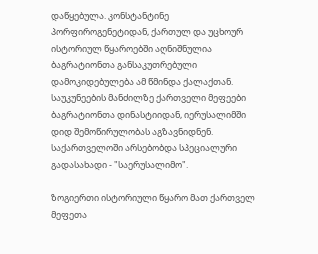დაწყებულა. კონსტანტინე პორფიროგენეტიდან, ქართულ და უცხოურ ისტორიულ წყაროებში აღნიშნულია ბაგრატიონთა განსაკუთრებული დამოკიდებულება ამ წმინდა ქალაქთან. საუკუნეების მანძილზე ქართველი მეფეები ბაგრატიონთა დინასტიიდან, იერუსალიმში დიდ შემოწირულობას აგზავნიდნენ. საქართველოში არსებობდა სპეციალური გადასახადი - "საერუსალიმო".

ზოგიერთი ისტორიული წყარო მათ ქართველ მეფეთა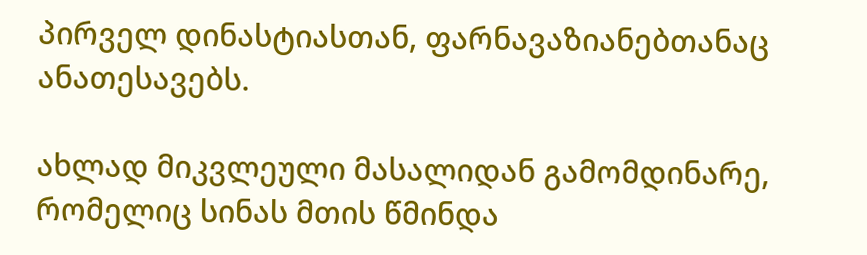პირველ დინასტიასთან, ფარნავაზიანებთანაც ანათესავებს.

ახლად მიკვლეული მასალიდან გამომდინარე, რომელიც სინას მთის წმინდა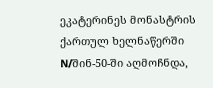ეკატერინეს მონასტრის ქართულ ხელნაწერში N/შინ-50-ში აღმოჩნდა,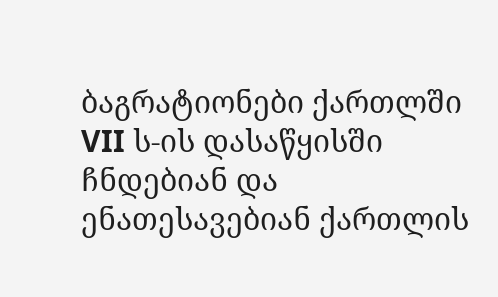ბაგრატიონები ქართლში VII ს-ის დასაწყისში ჩნდებიან და ენათესავებიან ქართლის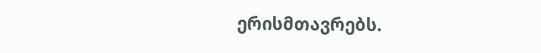ერისმთავრებს.